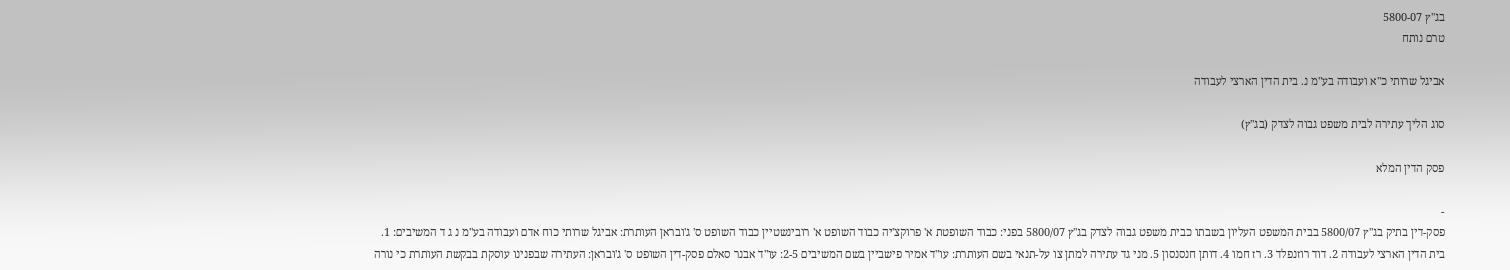בג"ץ 5800-07
טרם נותח

אביגל שרותי כ"א ועבודה בע"מ נ. בית הדין הארצי לעבודה

סוג הליך עתירה לבית משפט גבוה לצדק (בג"ץ)

פסק הדין המלא

-
פסק-דין בתיק בג"ץ 5800/07 בבית המשפט העליון בשבתו כבית משפט גבוה לצדק בג"ץ 5800/07 בפני: כבוד השופטת א' פרוקצ'יה כבוד השופט א' רובינשטיין כבוד השופט ס' ג'ובראן העותרת: אביגל שרותי כוח אדם ועבודה בע"מ נ ג ד המשיבים: 1. בית הדין הארצי לעבודה 2. דוד רוזנפלד 3. רז חמו 4. דותן חנסנסון 5. מני גד עתירה למתן צו על-תנאי בשם העותרת: עו"ד אמיר פישביין בשם המשיבים 2-5: עו"ד אבנר סאלם פסק-דין השופט ס' ג'ובראן: העתירה שבפנינו עוסקת בבקשת העותרת כי נורה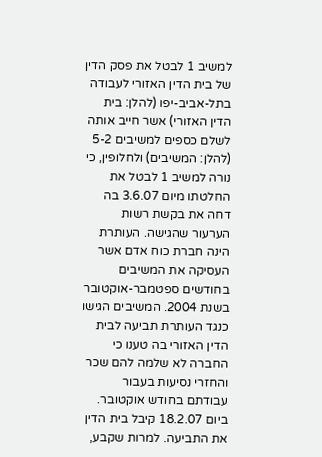למשיב 1 לבטל את פסק הדין של בית הדין האזורי לעבודה בתל-אביב-יפו (להלן: בית הדין האזורי) אשר חייב אותה לשלם כספים למשיבים 5-2 (להלן: המשיבים) ולחלופין, כי נורה למשיב 1 לבטל את החלטתו מיום 3.6.07 בה דחה את בקשת רשות הערעור שהגישה. העותרת הינה חברת כוח אדם אשר העסיקה את המשיבים בחודשים ספטמבר-אוקטובר בשנת 2004. המשיבים הגישו כנגד העותרת תביעה לבית הדין האזורי בה טענו כי החברה לא שלמה להם שכר והחזרי נסיעות בעבור עבודתם בחודש אוקטובר. ביום 18.2.07 קיבל בית הדין את התביעה. למרות שקבע,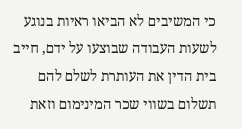כי המשיבים לא הביאו ראיות בנוגע לשעות העבודה שבוצעו על ידם, חייב בית הדין את העותרת לשלם להם תשלום בשווי שכר המינימום וזאת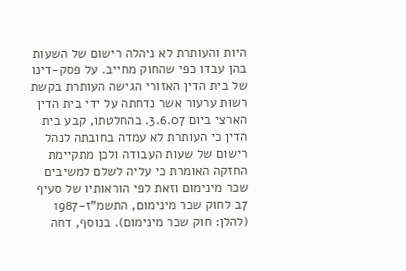היות והעותרת לא ניהלה רישום של השעות בהן עבדו כפי שהחוק מחייב. על פסק-דינו של בית הדין האזורי הגישה העותרת בקשת רשות ערעור אשר נדחתה על ידי בית הדין הארצי ביום 3.6.07. בהחלטתו, קבע בית הדין כי העותרת לא עמדה בחובתה לנהל רישום של שעות העבודה ולכן מתקיימת החזקה האומרת כי עליה לשלם למשיבים שכר מינימום וזאת לפי הוראותיו של סעיף 7ב לחוק שכר מינימום, התשמ"ז-1987 (להלן: חוק שכר מינימום). בנוסף, דחה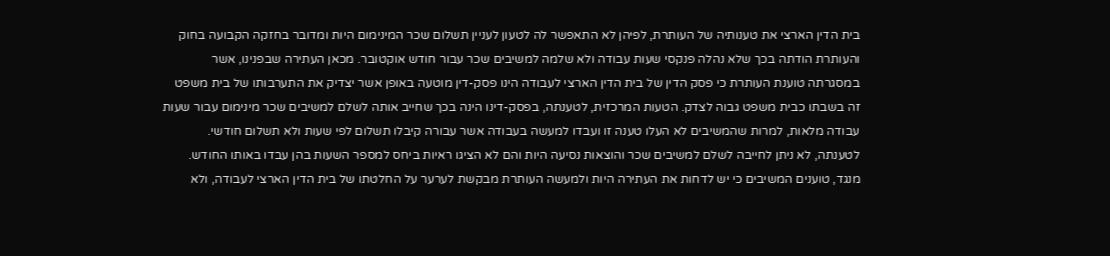בית הדין הארצי את טענותיה של העותרת, לפיהן לא התאפשר לה לטעון לעניין תשלום שכר המינימום היות ומדובר בחזקה הקבועה בחוק והעותרת הודתה בכך שלא נהלה פנקסי שעות עבודה ולא שלמה למשיבים שכר עבור חודש אוקטובר. מכאן העתירה שבפנינו, אשר במסגרתה טוענת העותרת כי פסק הדין של בית הדין הארצי לעבודה הינו פסק-דין מוטעה באופן אשר יצדיק את התערבותו של בית משפט זה בשבתו כבית משפט גבוה לצדק. הטעות המרכזית, לטענתה, בפסק-דינו הינה בכך שחייב אותה לשלם למשיבים שכר מינימום עבור שעות עבודה מלאות, למרות שהמשיבים לא העלו טענה זו ועבדו למעשה בעבודה אשר עבורה קיבלו תשלום לפי שעות ולא תשלום חודשי. לטענתה, לא ניתן לחייבה לשלם למשיבים שכר והוצאות נסיעה היות והם לא הציגו ראיות ביחס למספר השעות בהן עבדו באותו החודש. מנגד, טוענים המשיבים כי יש לדחות את העתירה היות ולמעשה העותרת מבקשת לערער על החלטתו של בית הדין הארצי לעבודה, ולא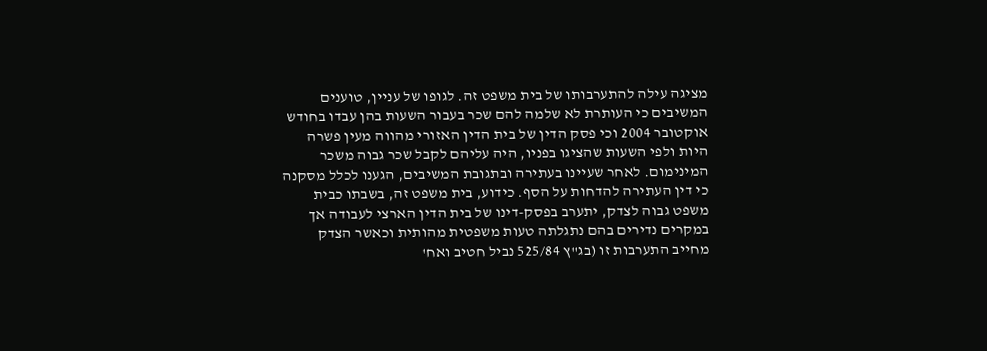מציגה עילה להתערבותו של בית משפט זה. לגופו של עניין, טוענים המשיבים כי העותרת לא שלמה להם שכר בעבור השעות בהן עבדו בחודש אוקטובר 2004 וכי פסק הדין של בית הדין האזורי מהווה מעין פשרה היות ולפי השעות שהציגו בפניו, היה עליהם לקבל שכר גבוה משכר המינימום. לאחר שעיינו בעתירה ובתגובת המשיבים, הגענו לכלל מסקנה כי דין העתירה להדחות על הסף. כידוע, בית משפט זה, בשבתו כבית משפט גבוה לצדק, יתערב בפסק-דינו של בית הדין הארצי לעבודה אך במקרים נדירים בהם נתגלתה טעות משפטית מהותית וכאשר הצדק מחייב התערבות זו (בג"ץ 525/84 נביל חטיב ואח'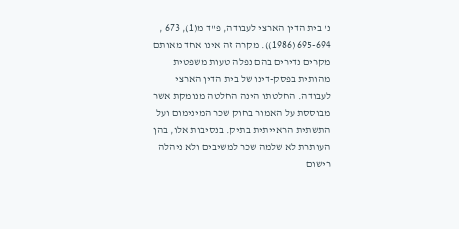נ' בית הדין הארצי לעבודה, פ"ד מ(1), 673 , 695-694 (1986)). מקרה זה אינו אחד מאותם מקרים נדירים בהם נפלה טעות משפטית מהותית בפסק-דינו של בית הדין הארצי לעבודה. החלטתו הינה החלטה מנומקת אשר מבוססת על האמור בחוק שכר המינימום ועל התשתית הראייתית בתיק. בנסיבות אלו, בהן העותרת לא שלמה שכר למשיבים ולא ניהלה רישום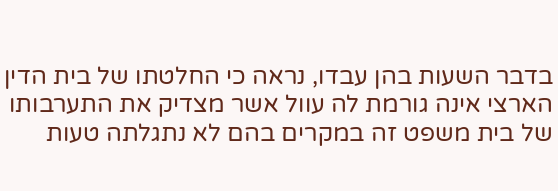בדבר השעות בהן עבדו, נראה כי החלטתו של בית הדין הארצי אינה גורמת לה עוול אשר מצדיק את התערבותו של בית משפט זה במקרים בהם לא נתגלתה טעות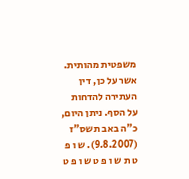משפטית מהותית. אשר על כן, דין העתירה להדחות על הסף. ניתן היום, כ"ה באב תשס"ז (9.8.2007). ש ו פ ט ת ש ו פ ט ש ו פ ט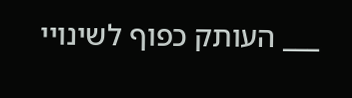___ העותק כפוף לשינויי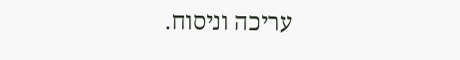עריכה וניסוח.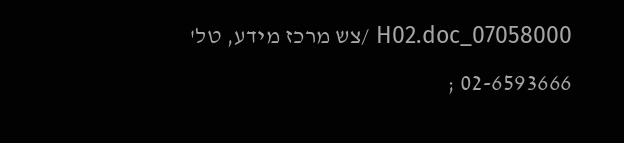07058000_H02.doc /צש מרכז מידע, טל' 02-6593666 ;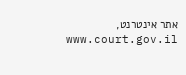אתר אינטרנט, www.court.gov.il